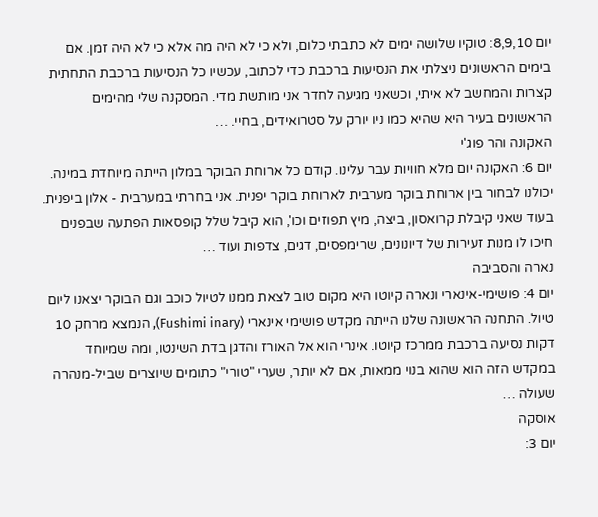יום 8,9,10: טוקיו שלושה ימים לא כתבתי כלום, ולא כי לא היה מה אלא כי לא היה זמן. אם בימים הראשונים ניצלתי את הנסיעות ברכבת כדי לכתוב, עכשיו כל הנסיעות ברכבת התחתית קצרות והמחשב לא איתי, וכשאני מגיעה לחדר אני מותשת מדי. המסקנה שלי מהימים הראשונים בעיר היא שהיא כמו ניו יורק על סטרואידים, בחיי. …
האקונה והר פוג'י
יום 6: האקונה יום מלא חוויות עבר עלינו. קודם כל ארוחת הבוקר במלון הייתה מיוחדת במינה. יכולנו לבחור בין ארוחת בוקר מערבית לארוחת בוקר יפנית. אני בחרתי במערבית - אלון ביפנית. בעוד שאני קיבלת קרואסון, ביצה, מיץ תפוזים וכו', הוא קיבל שלל קופסאות הפתעה שבפנים חיכו לו מנות זעירות של דיונונים, שרימפסים, דגים, צדפות ועוד …
נארה והסביבה
יום 4: פושימי-אינארי ונארה קיוטו היא מקום טוב לצאת ממנו לטיול כוכב וגם הבוקר יצאנו ליום טיול. התחנה הראשונה שלנו הייתה מקדש פושימי אינארי (Fushimi inary), הנמצא מרחק 10 דקות נסיעה ברכבת ממרכז קיוטו. אינרי הוא אל האורז והדגן בדת השינטו, ומה שמיוחד במקדש הזה הוא שהוא בנוי ממאות, אם לא יותר, שערי "טורי" כתומים שיוצרים שביל-מנהרה שעולה …
אוסקה
יום 3: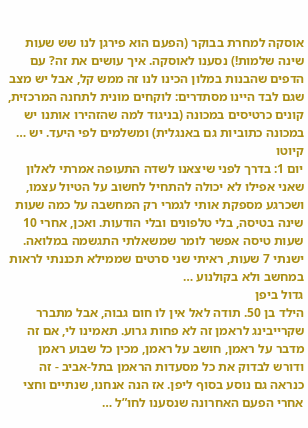אוסקה למחרת בבוקר (הפעם הוא פירגן לנו שש שעות שינה שלמות!) נסענו לאוסקה. איך עושים את זה? עם הדפים שהבנות במלון הכינו לנו זה ממש קל, אבל יש מצב שגם לבד היינו מסתדרים: לוקחים מונית לתחנה המרכזית, קונים כרטיסים במכונה (בניגוד למה שהזהירו אותנו יש במכונה כתוביות גם באנגלית) ומשלמים לפי היעד. יש …
קיוטו
יום 1: בדרך לפני שיצאנו לשדה התעופה אמרתי לאלון שאני אפילו לא יכולה להתחיל לחשוב על הטיול עצמו, ושכרגע מספקת אותי לגמרי רק המחשבה על כמה שעות שינה בטיסה, בלי טלפונים ובלי הודעות. ואכן, אחרי 10 שעות טיסה אפשר לומר שמשאלתי התגשמה במלואה. ישנתי 7 שעות, ראיתי שני סרטים שממילא תכננתי לראות במחשב ולא בקולנוע …
גדול ביפן
הילד בן 50. תודה לאל אין לו חום גבוה, אבל מתברר שקרייבינג לראמן זה לא פחות גרוע. תאמינו לי, אם זה מדבר על ראמן, חושב על ראמן, מכין כל שבוע ראמן ודורש לבדוק את כל מסעדות הראמן בתל-אביב - זה כנראה גם נוסע בסוף ליפן. אז הנה אנחנו, שנתיים וחצי אחרי הפעם האחרונה שנסענו לחו”ל …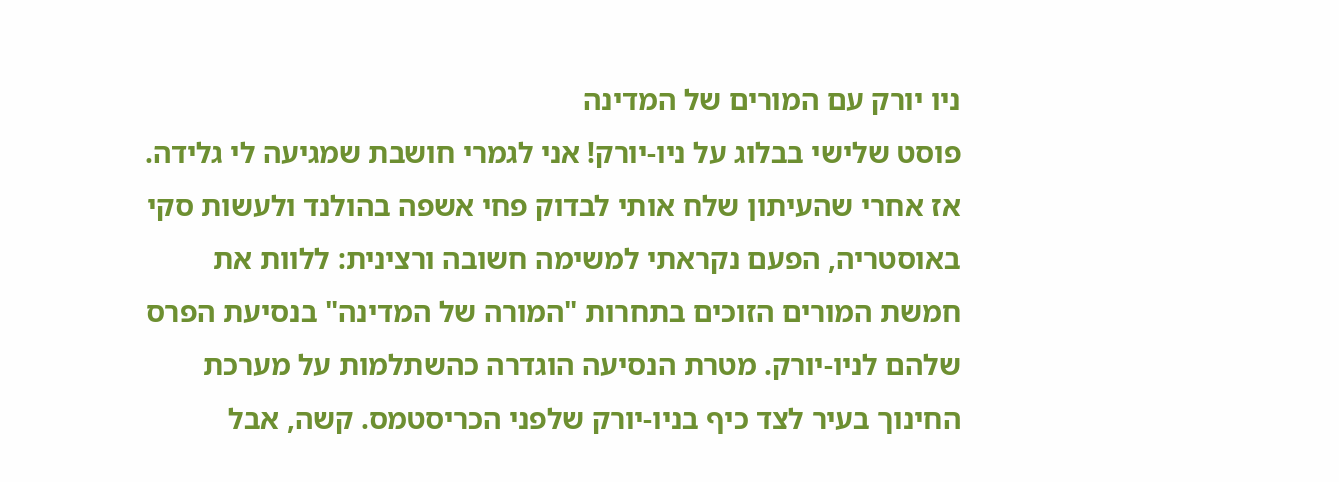ניו יורק עם המורים של המדינה
פוסט שלישי בבלוג על ניו-יורק! אני לגמרי חושבת שמגיעה לי גלידה. אז אחרי שהעיתון שלח אותי לבדוק פחי אשפה בהולנד ולעשות סקי באוסטריה, הפעם נקראתי למשימה חשובה ורצינית: ללוות את חמשת המורים הזוכים בתחרות "המורה של המדינה" בנסיעת הפרס שלהם לניו-יורק. מטרת הנסיעה הוגדרה כהשתלמות על מערכת החינוך בעיר לצד כיף בניו-יורק שלפני הכריסטמס. קשה, אבל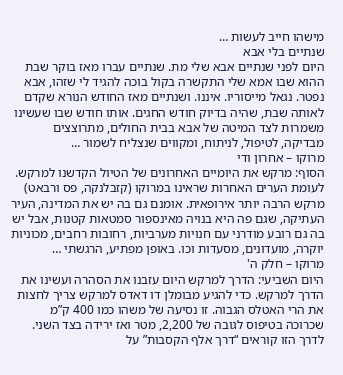מישהו חייב לעשות …
שנתיים בלי אבא
היום לפני שנתיים אבא שלי מת. שנתיים עברו מאז בוקר שבת ההוא שבו אמא שלי התקשרה בקול בוכה להגיד לי שזהו, אבא נפטר. נגאל מייסוריו. איננו. ושנתיים מאז החודש הנורא שקדם לאותה שבת, שהיה בדיוק חודש החגים. אותו חודש שבו שעשינו משמרות לצד המיטה של אבא בבית החולים, מתרוצצים מבדיקה, לטיפול, לניתוח, ומקווים שנצליח לשמור …
מרוקו – אחרון ודי
הסוף: מרקש את היומיים האחרונים של הטיול הקדשנו למרקש. לעומת הערים האחרות שראינו במרוקו (קזבלנקה, פס ורבאט) מרקש הרבה יותר אירופאית. אומנם גם בה יש את המדינה, העיר העתיקה, שגם פה היא בנויה מאינספור סמטאות קטנות, אבל יש בה גם רובע מודרני עם חנויות מערביות, רחובות רחבים, מכוניות יוקרה, מועדונים, מסעדות וכו. באופן מפתיע, הרגשתי …
מרוקו – חלק ה'
היום השביעי: הדרך למרקש היום עזבנו את הסהרה ועשינו את הדרך למרקש. כדי להגיע מבומלן דו דאדס למרקש צריך לחצות את הרי האטלס הגבוה. זו נסיעה של משהו כמו 400 ק”מ שכרוכה בטיפוס לגובה של 2,200, מטר ואז ירידה בצד השני. לדרך הזו קוראים “דרך אלף הקסבות” על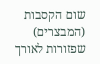שום הקסבות (המבצרים) שפזורות לאורך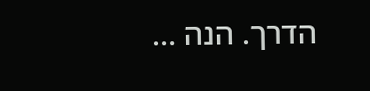הדרך. הנה …